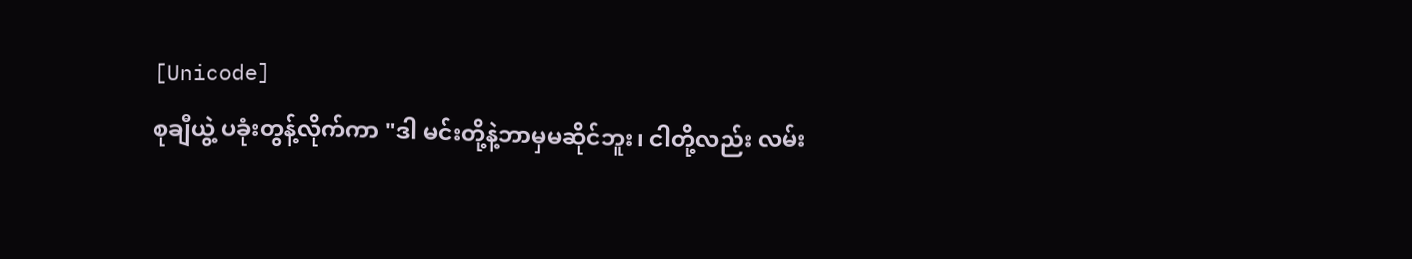[Unicode]
စုချီယွဲ့ ပခုံးတွန့်လိုက်ကာ "ဒါ မင်းတို့နဲ့ဘာမှမဆိုင်ဘူး၊ ငါတို့လည်း လမ်း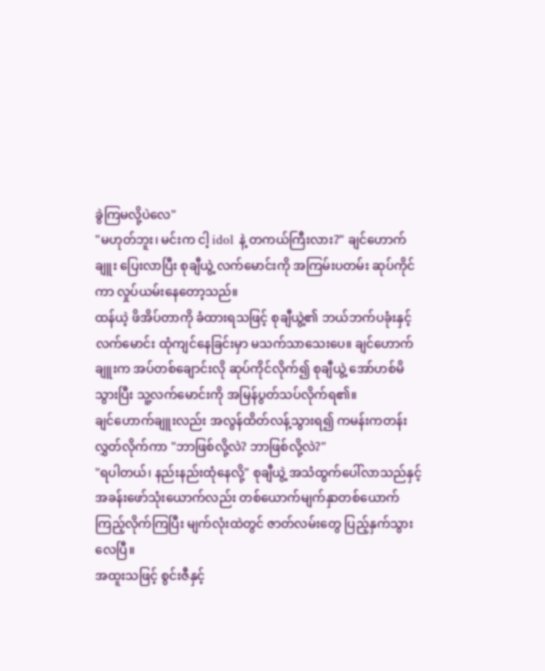ခွဲကြမလို့ပဲလေ"
"မဟုတ်ဘူး၊ မင်းက ငါ့ idol နဲ့ တကယ်ကြီးလား?" ချင်ဟောက်ချူး ပြေးလာပြီး စုချီယွဲ့ လက်မောင်းကို အကြမ်းပတမ်း ဆုပ်ကိုင်ကာ လှုပ်ယမ်းနေတော့သည်။
ထန်ယဲ့ ဖိအိပ်တာကို ခံထားရသဖြင့် စုချီယွဲ့၏ ဘယ်ဘက်ပခုံးနှင့် လက်မောင်း ထုံကျင်နေခြင်းမှာ မသက်သာသေးပေ။ ချင်ဟောက်ချူးက အပ်တစ်ချောင်းလို ဆုပ်ကိုင်လိုက်၍ စုချီယွဲ့ အော်ဟစ်မိသွားပြီး သူ့လက်မောင်းကို အမြန်ပွတ်သပ်လိုက်ရ၏။
ချင်ဟောက်ချူးလည်း အလွန်ထိတ်လန့်သွားရ၍ ကမန်းကတန်းလွှတ်လိုက်ကာ "ဘာဖြစ်လို့လဲ? ဘာဖြစ်လို့လဲ?"
"ရပါတယ်၊ နည်းနည်းထုံနေလို့" စုချီယွဲ့ အသံထွက်ပေါ်လာသည်နှင့် အခန်းဖော်သုံးယောက်လည်း တစ်ယောက်မျက်နှာတစ်ယောက် ကြည့်လိုက်ကြပြီး မျက်လုံးထဲတွင် ဇာတ်လမ်းတွေ ပြည့်နှက်သွားလေပြီ။
အထူးသဖြင့် စွင်းဇီနှင့်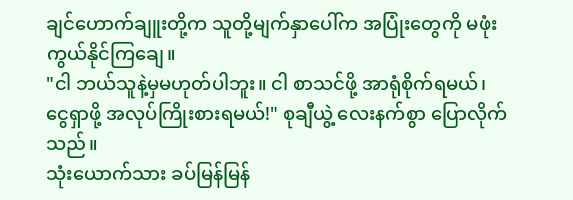ချင်ဟောက်ချူးတို့က သူတို့မျက်နှာပေါ်က အပြုံးတွေကို မဖုံးကွယ်နိုင်ကြချေ။
"ငါ ဘယ်သူနဲ့မှမဟုတ်ပါဘူး။ ငါ စာသင်ဖို့ အာရုံစိုက်ရမယ်၊ ငွေရှာဖို့ အလုပ်ကြိုးစားရမယ်!" စုချီယွဲ့ လေးနက်စွာ ပြောလိုက်သည်။
သုံးယောက်သား ခပ်မြန်မြန်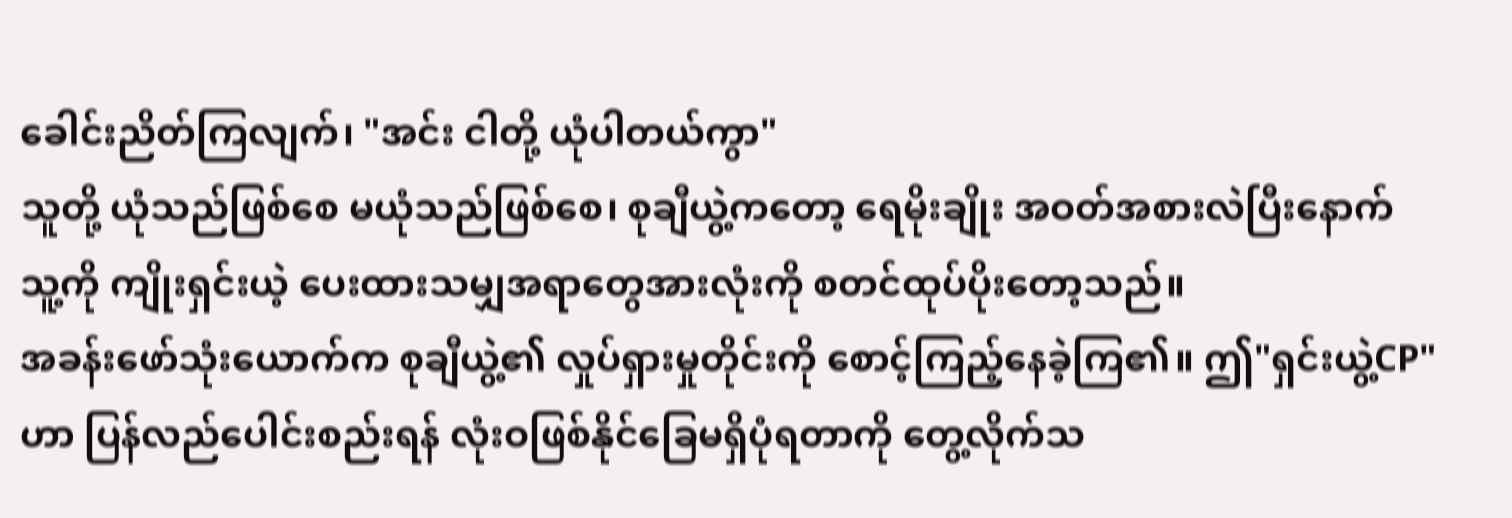ခေါင်းညိတ်ကြလျက်၊ "အင်း ငါတို့ ယုံပါတယ်ကွာ"
သူတို့ ယုံသည်ဖြစ်စေ မယုံသည်ဖြစ်စေ၊ စုချီယွဲ့ကတော့ ရေမိုးချိုး အဝတ်အစားလဲပြီးနောက် သူ့ကို ကျိုးရှင်းယဲ့ ပေးထားသမျှအရာတွေအားလုံးကို စတင်ထုပ်ပိုးတော့သည်။
အခန်းဖော်သုံးယောက်က စုချီယွဲ့၏ လှုပ်ရှားမှုတိုင်းကို စောင့်ကြည့်နေခဲ့ကြ၏။ ဤ"ရှင်းယွဲ့CP"ဟာ ပြန်လည်ပေါင်းစည်းရန် လုံးဝဖြစ်နိုင်ခြေမရှိပုံရတာကို တွေ့လိုက်သ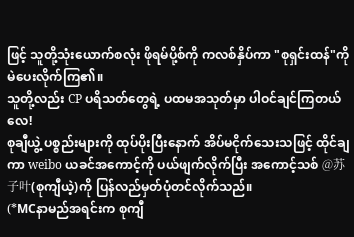ဖြင့် သူတို့သုံးယောက်စလုံး ဖိုရမ်ပို့စ်ကို ကလစ်နှိပ်ကာ "စုရှင်းထန်"ကို မဲပေးလိုက်ကြ၏။
သူတို့လည်း CP ပရိသတ်တွေရဲ့ ပထမအသုတ်မှာ ပါဝင်ချင်ကြတယ်လေ!
စုချီယွဲ့ ပစ္စည်းများကို ထုပ်ပိုးပြီးနောက် အိပ်မငိုက်သေးသဖြင့် ထိုင်ချကာ weibo ယခင်အကောင့်ကို ပယ်ဖျက်လိုက်ပြီး အကောင့်သစ် @苏子叶(စုကျီယဲ့)ကို ပြန်လည်မှတ်ပုံတင်လိုက်သည်။
(*MCနာမည်အရင်းက စုကျီ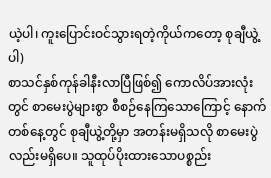ယဲ့ပါ၊ ကူးပြောင်းဝင်သွားရတဲ့ကိုယ်ကတော့ စုချီယွဲ့ပါ)
စာသင်နှစ်ကုန်ခါနီးလာပြီဖြစ်၍ ကောလိပ်အားလုံးတွင် စာမေးပွဲများစွာ စီစဉ်နေကြသောကြောင့် နောက်တစ်နေ့တွင် စုချီယွဲ့တို့မှာ အတန်းမရှိသလို စာမေးပွဲလည်းမရှိပေ။ သူထုပ်ပိုးထားသောပစ္စည်း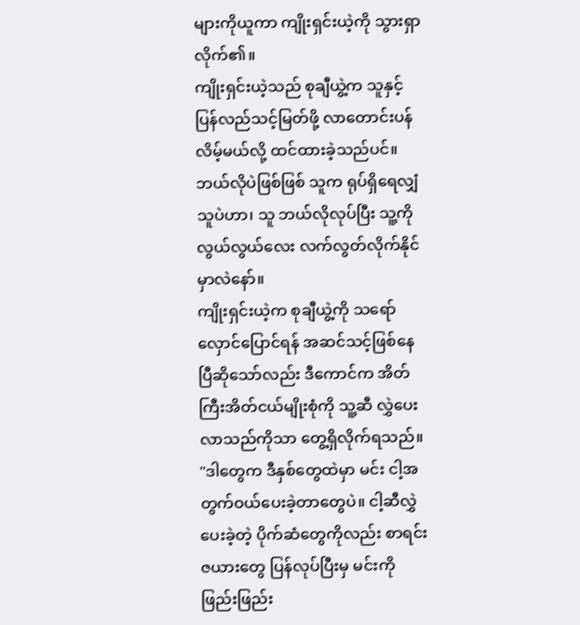များကိုယူကာ ကျိုးရှင်းယဲ့ကို သွားရှာလိုက်၏။
ကျိုးရှင်းယဲ့သည် စုချီယွဲ့က သူနှင့် ပြန်လည်သင့်မြတ်ဖို့ လာတောင်းပန်လိမ့်မယ်လို့ ထင်ထားခဲ့သည်ပင်။ ဘယ်လိုပဲဖြစ်ဖြစ် သူက ရုပ်ရှိရေလျှံသူပဲဟာ၊ သူ ဘယ်လိုလုပ်ပြီး သူ့ကို လွယ်လွယ်လေး လက်လွတ်လိုက်နိုင်မှာလဲနော်။
ကျိုးရှင်းယဲ့က စုချီယွဲ့ကို သရော်လှောင်ပြောင်ရန် အဆင်သင့်ဖြစ်နေပြီဆိုသော်လည်း ဒီကောင်က အိတ်ကြီးအိတ်ငယ်မျိုးစုံကို သူ့ဆီ လွှဲပေးလာသည်ကိုသာ တွေ့ရှိလိုက်ရသည်။ "ဒါတွေက ဒီနှစ်တွေထဲမှာ မင်း ငါ့အတွက်ဝယ်ပေးခဲ့တာတွေပဲ။ ငါ့ဆီလွှဲပေးခဲ့တဲ့ ပိုက်ဆံတွေကိုလည်း စာရင်းဇယားတွေ ပြန်လုပ်ပြီးမှ မင်းကို ဖြည်းဖြည်း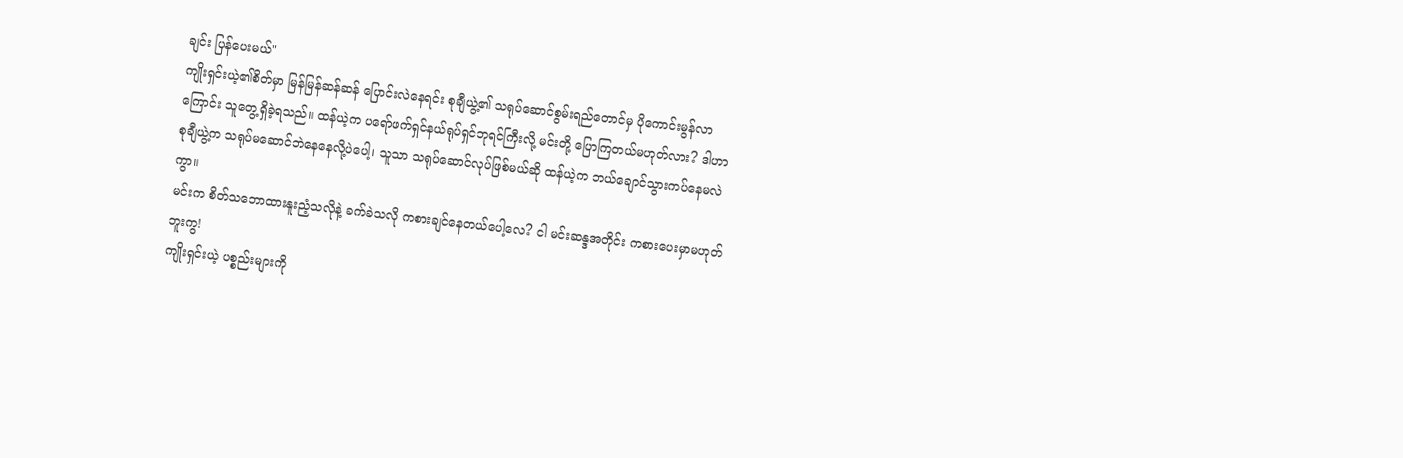ချင်း ပြန်ပေးမယ်"
ကျိုးရှင်းယဲ့၏စိတ်မှာ မြန်မြန်ဆန်ဆန် ပြောင်းလဲနေရင်း စုချီယွဲ့၏ သရုပ်ဆောင်စွမ်းရည်တောင်မှ ပိုကောင်းမွန်လာကြောင်း သူတွေ့ရှိခဲ့ရသည်။ ထန်ယဲ့က ပရော်ဖက်ရှင်နယ်ရုပ်ရှင်ဘုရင်ကြီးလို့ မင်းတို့ ပြောကြတယ်မဟုတ်လား? ဒါဟာ စုချီယွဲ့က သရုပ်မဆောင်ဘဲနေနေလို့ပဲပေါ့၊ သူသာ သရုပ်ဆောင်လုပ်ဖြစ်မယ်ဆို ထန်ယဲ့က ဘယ်ချောင်သွားကပ်နေမလဲကွာ။
မင်းက စိတ်သဘောထားနူးညံ့သလိုနဲ့ ခက်ခဲသလို ကစားချင်နေတယ်ပေါ့လေ? ငါ မင်းဆန္ဒအတိုင်း ကစားပေးမှာမဟုတ်ဘူးကွ!
ကျိုးရှင်းယဲ့ ပစ္စည်းများကို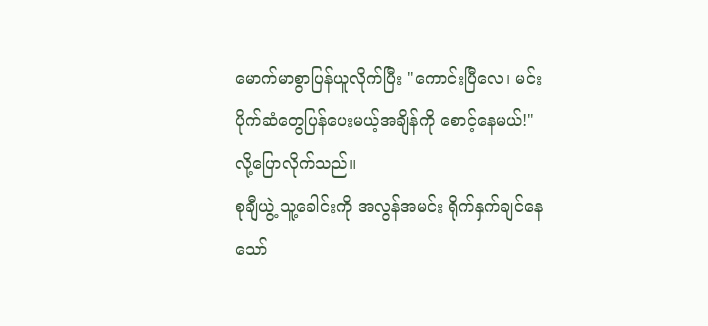မောက်မာစွာပြန်ယူလိုက်ပြီး "ကောင်းပြီလေ၊ မင်း ပိုက်ဆံတွေပြန်ပေးမယ့်အချိန်ကို စောင့်နေမယ်!" လို့ပြောလိုက်သည်။
စုချီယွဲ့ သူ့ခေါင်းကို အလွန်အမင်း ရိုက်နှက်ချင်နေသော်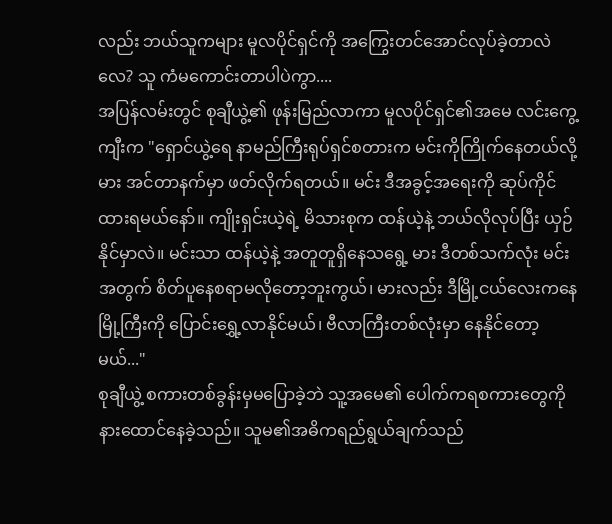လည်း ဘယ်သူကများ မူလပိုင်ရှင်ကို အကြွေးတင်အောင်လုပ်ခဲ့တာလဲလေ? သူ ကံမကောင်းတာပါပဲကွာ....
အပြန်လမ်းတွင် စုချီယွဲ့၏ ဖုန်းမြည်လာကာ မူလပိုင်ရှင်၏အမေ လင်းကွေ့ကျီးက "ရှောင်ယွဲ့ရေ နာမည်ကြီးရုပ်ရှင်စတားက မင်းကိုကြိုက်နေတယ်လို့ မား အင်တာနက်မှာ ဖတ်လိုက်ရတယ်။ မင်း ဒီအခွင့်အရေးကို ဆုပ်ကိုင်ထားရမယ်နော်။ ကျိုးရှင်းယဲ့ရဲ့ မိသားစုက ထန်ယဲ့နဲ့ ဘယ်လိုလုပ်ပြီး ယှဉ်နိုင်မှာလဲ။ မင်းသာ ထန်ယဲ့နဲ့ အတူတူရှိနေသရွေ့ မား ဒီတစ်သက်လုံး မင်းအတွက် စိတ်ပူနေစရာမလိုတော့ဘူးကွယ်၊ မားလည်း ဒီမြို့ငယ်လေးကနေ မြို့ကြီးကို ပြောင်းရွှေ့လာနိုင်မယ်၊ ဗီလာကြီးတစ်လုံးမှာ နေနိုင်တော့မယ်..."
စုချီယွဲ့ စကားတစ်ခွန်းမှမပြောခဲ့ဘဲ သူ့အမေ၏ ပေါက်ကရစကားတွေကို နားထောင်နေခဲ့သည်။ သူမ၏အဓိကရည်ရွယ်ချက်သည်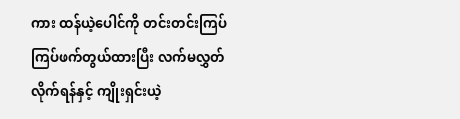ကား ထန်ယဲ့ပေါင်ကို တင်းတင်းကြပ်ကြပ်ဖက်တွယ်ထားပြီး လက်မလွှတ်လိုက်ရန်နှင့် ကျိုးရှင်းယဲ့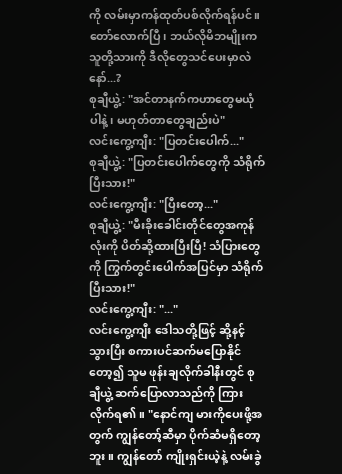ကို လမ်းမှာကန်ထုတ်ပစ်လိုက်ရန်ပင်။
တော်လောက်ပြီ၊ ဘယ်လိုမိဘမျိုးက သူတို့သားကို ဒီလိုတွေသင်ပေးမှာလဲနော်...?
စုချီယွဲ့: "အင်တာနက်ကဟာတွေမယုံပါနဲ့၊ မဟုတ်တာတွေချည်းပဲ"
လင်းကွေ့ကျီး: "ပြတင်းပေါက်..."
စုချီယွဲ့: "ပြတင်းပေါက်တွေကို သံရိုက်ပြီးသား!"
လင်းကွေ့ကျီး: "ပြီးတော့..."
စုချီယွဲ့: "မီးခိုးခေါင်းတိုင်တွေအကုန်လုံးကို ပိတ်ဆို့ထားပြီးပြီ! သံပြားတွေကို ကြွက်တွင်းပေါက်အပြင်မှာ သံရိုက်ပြီးသား!"
လင်းကွေ့ကျီး: "..."
လင်းကွေ့ကျီး ဒေါသတို့ဖြင့် ဆို့နင့်သွားပြီး စကားပင်ဆက်မပြောနိုင်တော့၍ သူမ ဖုန်းချလိုက်ခါနီးတွင် စုချီယွဲ့ ဆက်ပြောလာသည်ကို ကြားလိုက်ရ၏။ "နောင်ကျ မားကိုပေးဖို့အတွက် ကျွန်တော့်ဆီမှာ ပိုက်ဆံမရှိတော့ဘူး။ ကျွန်တော် ကျိုးရှင်းယဲ့နဲ့ လမ်းခွဲ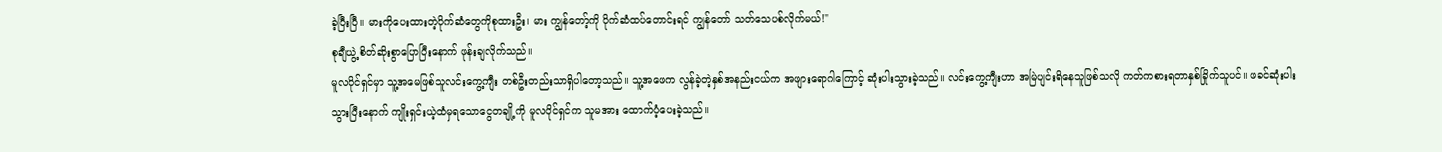ခဲ့ပြီးပြီ။ မားကိုပေးထားတဲ့ပိုက်ဆံတွေကိုစုထားဦး၊ မား ကျွန်တော့်ကို ပိုက်ဆံထပ်တောင်းရင် ကျွန်တော် သတ်သေပစ်လိုက်မယ်!"
စုချီယွဲ့ စိတ်ဆိုးစွာပြောပြီးနောက် ဖုန်းချလိုက်သည်။
မူလပိုင်ရှင်မှာ သူ့အမေဖြစ်သူလင်းကွေ့ကျီး တစ်ဦးတည်းသာရှိပါတော့သည်။ သူ့အဖေက လွန်ခဲ့တဲ့နှစ်အနည်းငယ်က အဖျားရောဂါကြောင့် ဆုံးပါးသွားခဲ့သည်။ လင်းကွေ့ကျီးဟာ အမြဲပျင်းရိနေသူဖြစ်သလို ကတ်ကစားရတာနှစ်ခြိုက်သူပင်။ ဖခင်ဆုံးပါးသွားပြီးနောက် ကျိုးရှင်းယဲ့ထံမှရသောငွေတချို့ကို မူလပိုင်ရှင်က သူမအား ထောက်ပံ့ပေးခဲ့သည်။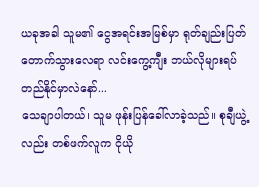ယခုအခါ သူမ၏ ငွေအရင်းအမြစ်မှာ ရုတ်ချည်းပြတ်တောက်သွားလေရာ လင်းကွေ့ကျီး ဘယ်လိုများရပ်တည်နိုင်မှာလဲနော်...
သေချာပါတယ်၊ သူမ ဖုန်းပြန်ခေါ်လာခဲ့သည်။ စုချီယွဲ့လည်း တစ်ဖက်လူက ငိုယို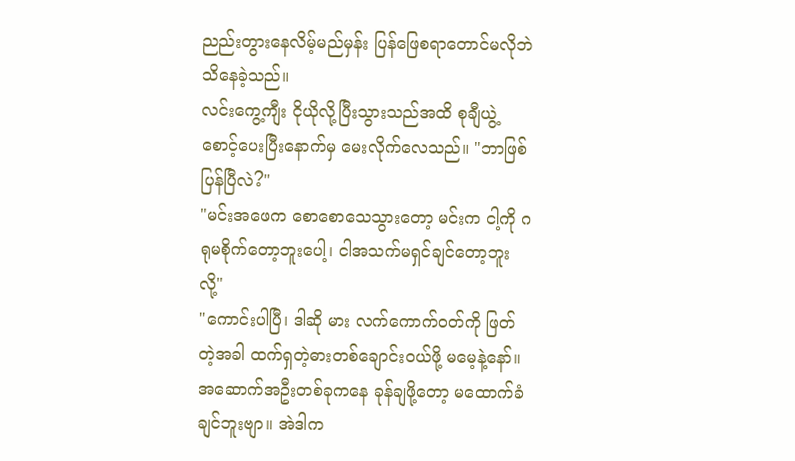ညည်းတွားနေလိမ့်မည်မှန်း ပြန်ဖြေစရာတောင်မလိုဘဲ သိနေခဲ့သည်။
လင်းကွေ့ကျီး ငိုယိုလို့ပြီးသွားသည်အထိ စုချီယွဲ့ စောင့်ပေးပြီးနောက်မှ မေးလိုက်လေသည်။ "ဘာဖြစ်ပြန်ပြီလဲ?"
"မင်းအဖေက စောစောသေသွားတော့ မင်းက ငါ့ကို ဂရုမစိုက်တော့ဘူးပေါ့၊ ငါအသက်မရှင်ချင်တော့ဘူးလို့"
"ကောင်းပါပြီ၊ ဒါဆို မား လက်ကောက်ဝတ်ကို ဖြတ်တဲ့အခါ ထက်ရှတဲ့ဓားတစ်ချောင်းဝယ်ဖို့ မမေ့နဲ့နော်။ အဆောက်အဦးတစ်ခုကနေ ခုန်ချဖို့တော့ မထောက်ခံချင်ဘူးဗျာ။ အဲဒါက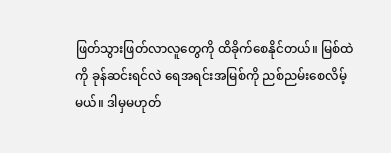ဖြတ်သွားဖြတ်လာလူတွေကို ထိခိုက်စေနိုင်တယ်။ မြစ်ထဲကို ခုန်ဆင်းရင်လဲ ရေအရင်းအမြစ်ကို ညစ်ညမ်းစေလိမ့်မယ်။ ဒါမှမဟုတ်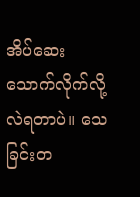အိပ်ဆေးသောက်လိုက်လို့လဲရတာပဲ။ သေခြင်းတ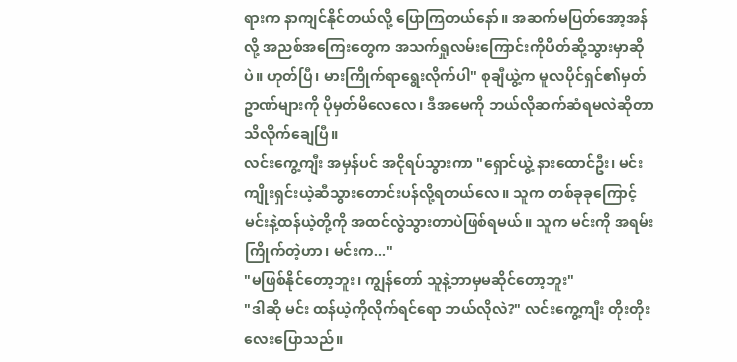ရားက နာကျင်နိုင်တယ်လို့ ပြောကြတယ်နော်။ အဆက်မပြတ်အော့အန်လို့ အညစ်အကြေးတွေက အသက်ရှုလမ်းကြောင်းကိုပိတ်ဆို့သွားမှာဆိုပဲ။ ဟုတ်ပြီ၊ မားကြိုက်ရာရွေးလိုက်ပါ" စုချီယွဲ့က မူလပိုင်ရှင်၏မှတ်ဥာဏ်များကို ပိုမှတ်မိလေလေ၊ ဒီအမေကို ဘယ်လိုဆက်ဆံရမလဲဆိုတာ သိလိုက်ချေပြီ။
လင်းကွေ့ကျီး အမှန်ပင် အငိုရပ်သွားကာ "ရှောင်ယွဲ့ နားထောင်ဦး၊ မင်း ကျိုးရှင်းယဲ့ဆီသွားတောင်းပန်လို့ရတယ်လေ။ သူက တစ်ခုခုကြောင့် မင်းနဲ့ထန်ယဲ့တို့ကို အထင်လွဲသွားတာပဲဖြစ်ရမယ်။ သူက မင်းကို အရမ်းကြိုက်တဲ့ဟာ၊ မင်းက..."
"မဖြစ်နိုင်တော့ဘူး၊ ကျွန်တော် သူနဲ့ဘာမှမဆိုင်တော့ဘူး"
"ဒါဆို မင်း ထန်ယဲ့ကိုလိုက်ရင်ရော ဘယ်လိုလဲ?" လင်းကွေ့ကျီး တိုးတိုးလေးပြောသည်။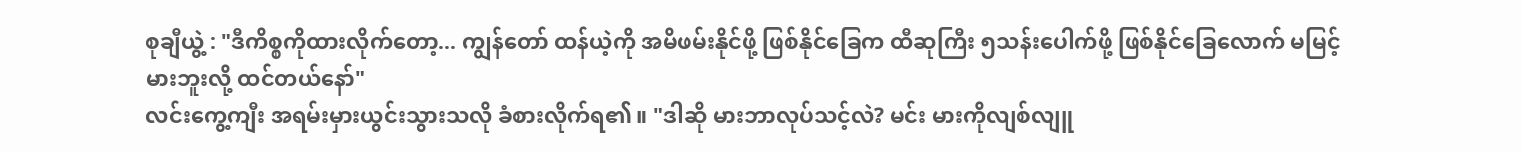စုချီယွဲ့ : "ဒီကိစ္စကိုထားလိုက်တော့... ကျွန်တော် ထန်ယဲ့ကို အမိဖမ်းနိုင်ဖို့ ဖြစ်နိုင်ခြေက ထီဆုကြီး ၅သန်းပေါက်ဖို့ ဖြစ်နိုင်ခြေလောက် မမြင့်မားဘူးလို့ ထင်တယ်နော်"
လင်းကွေ့ကျီး အရမ်းမှားယွင်းသွားသလို ခံစားလိုက်ရ၏။ "ဒါဆို မားဘာလုပ်သင့်လဲ? မင်း မားကိုလျစ်လျူ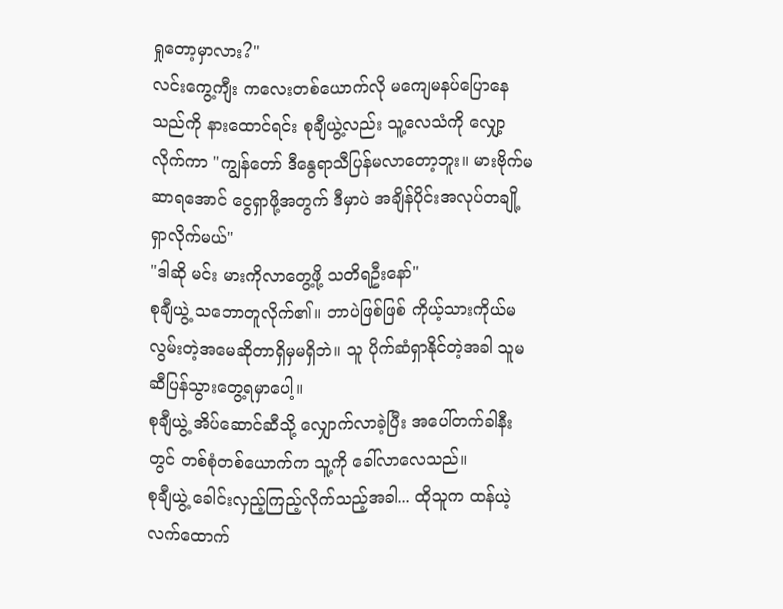ရှုတော့မှာလား?"
လင်းကွေ့ကျီး ကလေးတစ်ယောက်လို မကျေမနပ်ပြောနေသည်ကို နားထောင်ရင်း စုချီယွဲ့လည်း သူ့လေသံကို လျှော့လိုက်ကာ "ကျွန်တော် ဒီနွေရာသီပြန်မလာတော့ဘူး။ မားဗိုက်မဆာရအောင် ငွေရှာဖို့အတွက် ဒီမှာပဲ အချိန်ပိုင်းအလုပ်တချို့ရှာလိုက်မယ်"
"ဒါဆို မင်း မားကိုလာတွေ့ဖို့ သတိရဦးနော်"
စုချီယွဲ့ သဘောတူလိုက်၏။ ဘာပဲဖြစ်ဖြစ် ကိုယ့်သားကိုယ်မလွမ်းတဲ့အမေဆိုတာရှိမှမရှိဘဲ။ သူ ပိုက်ဆံရှာနိုင်တဲ့အခါ သူမဆီပြန်သွားတွေ့ရမှာပေါ့။
စုချီယွဲ့ အိပ်ဆောင်ဆီသို့ လျှောက်လာခဲ့ပြီး အပေါ်တက်ခါနီးတွင် တစ်စုံတစ်ယောက်က သူ့ကို ခေါ်လာလေသည်။
စုချီယွဲ့ ခေါင်းလှည့်ကြည့်လိုက်သည့်အခါ... ထိုသူက ထန်ယဲ့လက်ထောက်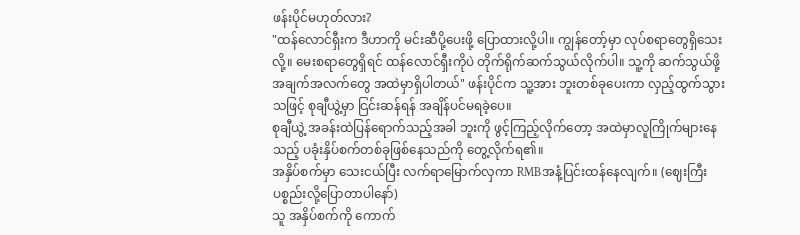ဖန်းပိုင်မဟုတ်လား?
"ထန်လောင်ရှီးက ဒီဟာကို မင်းဆီပို့ပေးဖို့ ပြောထားလို့ပါ။ ကျွန်တော့်မှာ လုပ်စရာတွေရှိသေးလို့။ မေးစရာတွေရှိရင် ထန်လောင်ရှီးကိုပဲ တိုက်ရိုက်ဆက်သွယ်လိုက်ပါ။ သူ့ကို ဆက်သွယ်ဖို့ အချက်အလက်တွေ အထဲမှာရှိပါတယ်" ဖန်းပိုင်က သူ့အား ဘူးတစ်ခုပေးကာ လှည့်ထွက်သွားသဖြင့် စုချီယွဲ့မှာ ငြင်းဆန်ရန် အချိန်ပင်မရခဲ့ပေ။
စုချီယွဲ့ အခန်းထဲပြန်ရောက်သည့်အခါ ဘူးကို ဖွင့်ကြည့်လိုက်တော့ အထဲမှာလူကြိုက်များနေသည့် ပခုံးနှိပ်စက်တစ်ခုဖြစ်နေသည်ကို တွေ့လိုက်ရ၏။
အနှိပ်စက်မှာ သေးငယ်ပြီး လက်ရာမြောက်လှကာ RMBအနံ့ပြင်းထန်နေလျက်။ (ဈေးကြီးပစ္စည်းလို့ပြောတာပါနော်)
သူ အနှိပ်စက်ကို ကောက်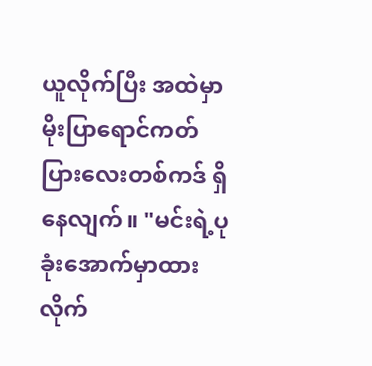ယူလိုက်ပြီး အထဲမှာ မိုးပြာရောင်ကတ်ပြားလေးတစ်ကဒ် ရှိနေလျက်။ "မင်းရဲ့ပုခုံးအောက်မှာထားလိုက်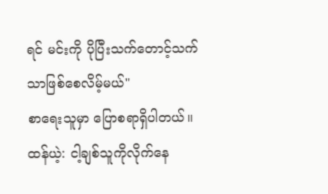ရင် မင်းကို ပိုပြီးသက်တောင့်သက်သာဖြစ်စေလိမ့်မယ်"
စာရေးသူမှာ ပြောစရာရှိပါတယ်။
ထန်ယဲ့: ငါ့ချစ်သူကိုလိုက်နေ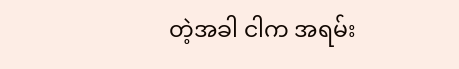တဲ့အခါ ငါက အရမ်း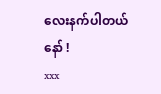လေးနက်ပါတယ်နော် !
xxx